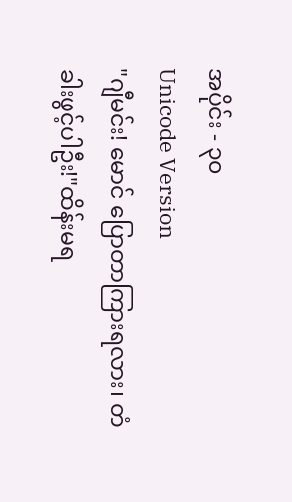အပိုင်း - ၃၀
Unicode Version
"ဂျီမင်း! မောင် ပြောတာကြားရလား၊ တံခါးဖွင့်ပါဦး!"ထိန်းမရ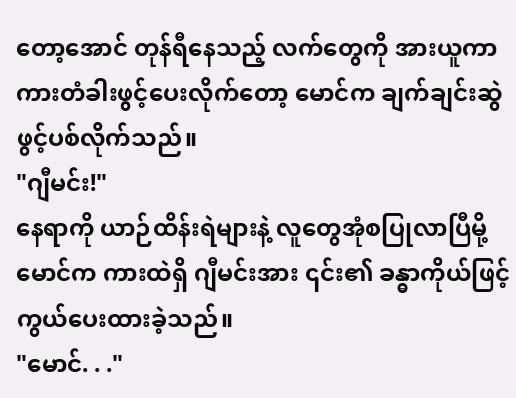တော့အောင် တုန်ရီနေသည့် လက်တွေကို အားယူကာ ကားတံခါးဖွင့်ပေးလိုက်တော့ မောင်က ချက်ချင်းဆွဲဖွင့်ပစ်လိုက်သည်။
"ဂျီမင်း!"
နေရာကို ယာဉ်ထိန်းရဲများနဲ့ လူတွေအုံစပြုလာပြီမို့ မောင်က ကားထဲရှိ ဂျီမင်းအား ၎င်း၏ ခန္ဓာကိုယ်ဖြင့် ကွယ်ပေးထားခဲ့သည်။
"မောင်. . ."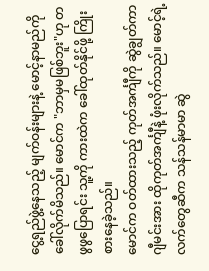ငွေ့ရည်ဖွဲ့နေသည့် မျက်ဝန်းများနဲ့ မောင့်နာမည်ကို ခေါ်လိုက်မိသည်။ မောင်က "ဘာမှမဖြစ်ဘူး"ဟု တဖွဖွပြောရင်း သူ့ကို ကားထဲက ခေါ်ထုတ်နိုင်ဖို့ ကြိုးစားနေခဲ့သည်။
မောင်က ဝတ်ထားသည့် ကုတ်အင်္ကျီကို ဆွဲချွတ်ကာ ဂျီမင်းအား ထိုကုတ်အင်္ကျီနဲ့ ဖုံးလိုက်သည်။ မောင့်ရဲ့လက်တွေဆီက သန်သန်မာမာ ဆွဲ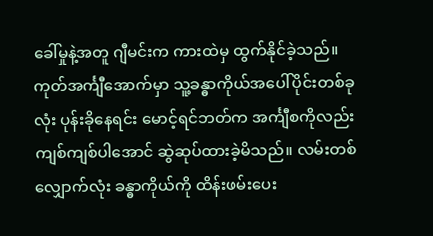ခေါ်မှုနဲ့အတူ ဂျီမင်းက ကားထဲမှ ထွက်နိုင်ခဲ့သည်။
ကုတ်အင်္ကျီအောက်မှာ သူ့ခန္ဓာကိုယ်အပေါ်ပိုင်းတစ်ခုလုံး ပုန်းခိုနေရင်း မောင့်ရင်ဘတ်က အင်္ကျီစကိုလည်း ကျစ်ကျစ်ပါအောင် ဆွဲဆုပ်ထားခဲ့မိသည်။ လမ်းတစ်လျှောက်လုံး ခန္ဓာကိုယ်ကို ထိန်းဖမ်းပေး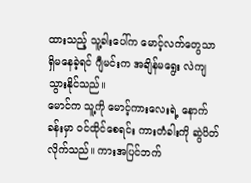ထားသည့် သူ့ခါးပေါ်က မောင့်လက်တွေသာ ရှိမနေခဲ့ရင် ဂျီမင်းက အချိန်မရွေး လဲကျသွားနိုင်သည်။
မောင်က သူ့ကို မောင့်ကားလေးရဲ့ နောက်ခန်းမှာ ဝင်ထိုင်စေရင်း ကားတံခါးကို ဆွဲပိတ်လိုက်သည်။ ကားအပြင်ဘက်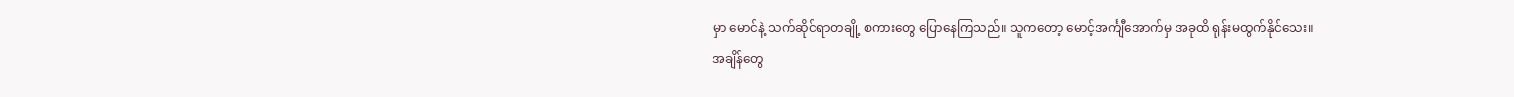မှာ မောင်နဲ့ သက်ဆိုင်ရာတချို့ စကားတွေ ပြောနေကြသည်။ သူကတော့ မောင့်အင်္ကျီအောက်မှ အခုထိ ရုန်းမထွက်နိုင်သေး။
အချိန်တွေ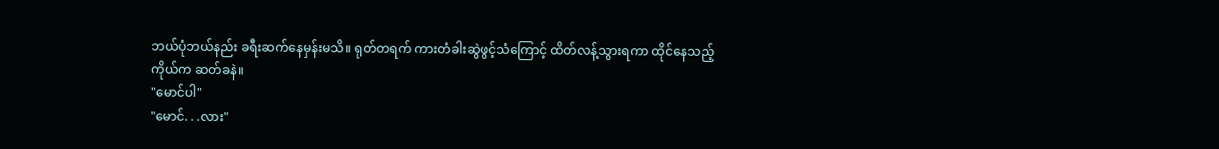ဘယ်ပုံဘယ်နည်း ခရီးဆက်နေမှန်းမသိ။ ရုတ်တရက် ကားတံခါးဆွဲဖွင့်သံကြောင့် ထိတ်လန့်သွားရကာ ထိုင်နေသည့်ကိုယ်က ဆတ်ခနဲ။
"မောင်ပါ"
"မောင်. . .လား"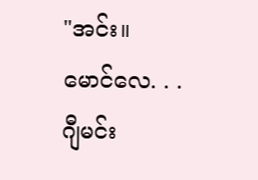"အင်း။ မောင်လေ. . . ဂျီမင်း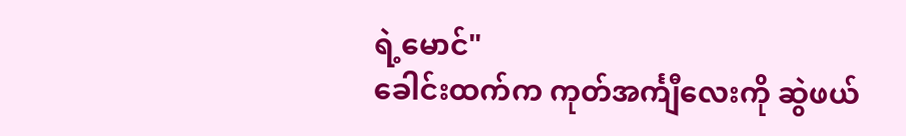ရဲ့မောင်"
ခေါင်းထက်က ကုတ်အင်္ကျီလေးကို ဆွဲဖယ်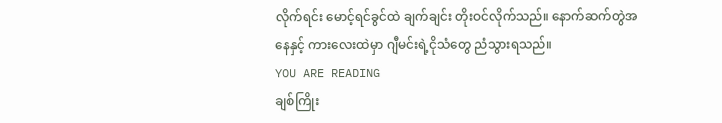လိုက်ရင်း မောင့်ရင်ခွင်ထဲ ချက်ချင်း တိုးဝင်လိုက်သည်။ နောက်ဆက်တွဲအနေနှင့် ကားလေးထဲမှာ ဂျီမင်းရဲ့ငိုသံတွေ ညံသွားရသည်။
YOU ARE READING
ချစ်ကြိုး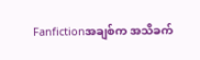Fanfictionအချစ်က အသိခက်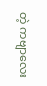တဲ့ ကဗျာလေး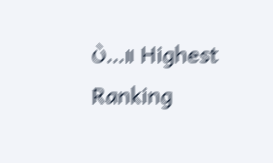ပဲ...။ Highest Ranking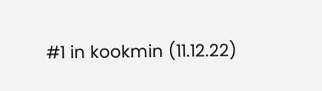#1 in kookmin (11.12.22)